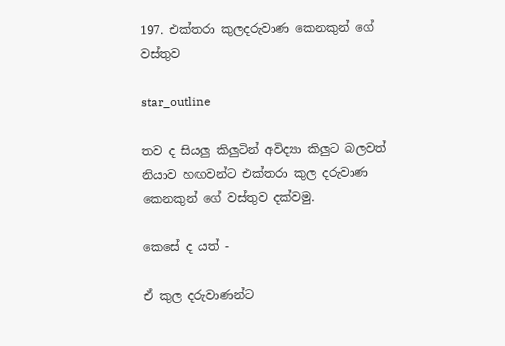197. එක්තරා කුලදරුවාණ කෙනකුන් ගේ වස්තුව

star_outline

තව ද සියලු කිලුටින් අවිද්‍යා කිලුට බලවත් නියාව හඟවන්ට එක්තරා කුල දරුවාණ කෙනකුන් ගේ වස්තුව දක්වමු.

කෙසේ ද යත් -

ඒ කුල දරුවාණන්ට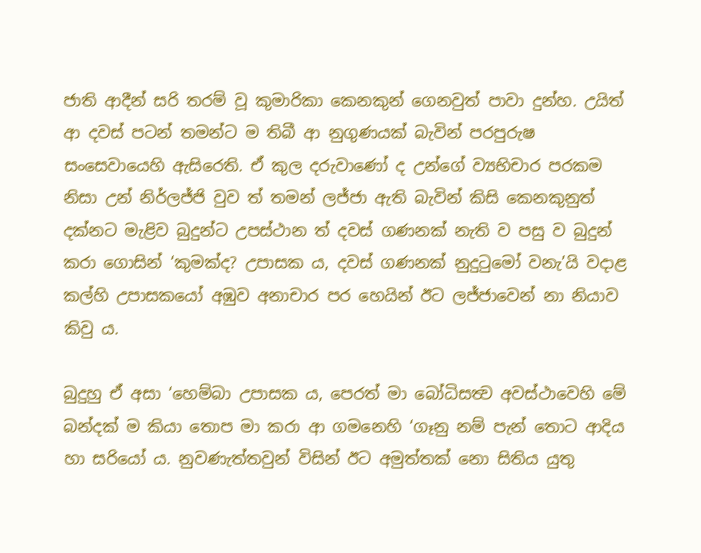ජාති ආදීන් සරි තරම් වූ කුමාරිකා කෙනකුන් ගෙනවුත් පාවා දුන්හ. උයිත් ආ දවස් පටන් තමන්ට ම තිබී ආ නුගුණයක් බැවින් පරපුරුෂ සංසෙවායෙහි ඇසිරෙති. ඒ කුල දරුවාණෝ ද උන්ගේ ව්‍යභිචාර පරකම නිසා උන් නිර්ලජ්ජි වුව ත් තමන් ලජ්ජා ඇති බැවින් කිසි කෙනකුනුත් දක්නට මැළිව බුදුන්ට උපස්ථාන ත් දවස් ගණනක් නැති ව පසු ව බුදුන් කරා ගොසින් ‘කුමක්ද? උපාසක ය, දවස් ගණනක් නුදුටුමෝ වනැ’යි වදාළ කල්හි උපාසකයෝ අඹුව අනාචාර පර හෙයින් ඊට ලජ්ජාවෙන් නා නියාව කිවු ය.

බුදුහු ඒ අසා ‘හෙම්බා උපාසක ය, පෙරත් මා බෝධිසත්‍ව අවස්ථාවෙහි මේ බන්දක් ම කියා තොප මා කරා ආ ගමනෙහි ‘ගෑනු නම් පැන් තොට ආදිය හා සරියෝ ය. නුවණැත්තවුන් විසින් ඊට අමුත්තක් නො සිතිය යුතු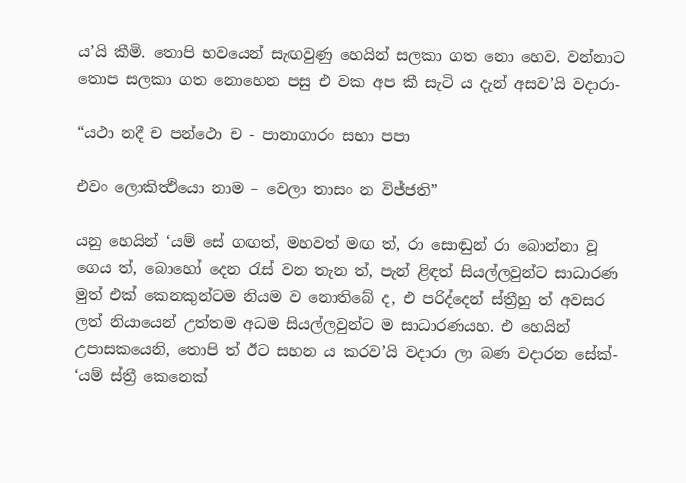ය’යි කීමි. තොපි භවයෙන් සැඟවුණු හෙයින් සලකා ගත නො හෙව. වන්නාට තොප සලකා ගත නොහෙන පසු එ වක අප කී සැටි ය දැන් අසව’යි වදාරා-

“යථා නදී ච පන්ථො ච - පානාගාරං සභා පපා

එවං ලොකිත්‍ථියො නාම – වෙලා තාසං න විජ්ජති”

යනු හෙයින් ‘යම් සේ ගඟත්, මහවත් මඟ ත්, රා සොඬුන් රා බොන්නා වූ ගෙය ත්, බොහෝ දෙන රැස් වන තැන ත්, පැන් ළිඳත් සියල්ලවුන්ට සාධාරණ මුත් එක් කෙනකුන්ටම නියම ව නොතිබේ ද, එ පරිද්දෙන් ස්ත්‍රීහු ත් අවසර ලත් නියායෙන් උත්තම අධම සියල්ලවුන්ට ම සාධාරණයහ. එ හෙයින් උපාසකයෙනි, තොපි ත් ඊට සහන ය කරව’යි වදාරා ලා බණ වදාරන සේක්- ‘යම් ස්ත්‍රී කෙනෙක්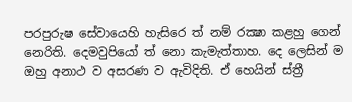පරපුරුෂ සේවායෙහි හැසිරෙ ත් නම් රක්‍ෂා කළහු ගෙන් නෙරිති. දෙමවුපියෝ ත් නො කැමැත්තාහ. දෙ ලෙසින් ම ඔහු අනාථ ව අසරණ ව ඇවිදිති. ඒ හෙයින් ස්ත්‍රී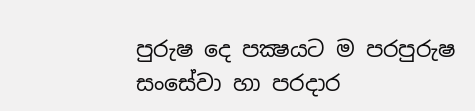පුරුෂ දෙ පක්‍ෂයට ම පරපුරුෂ සංසේවා හා පරදාර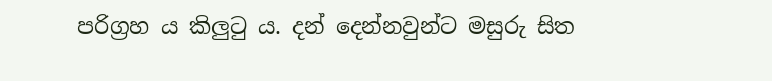පරිග්‍රහ ය කිලුටු ය. දන් දෙන්නවුන්ට මසුරු සිත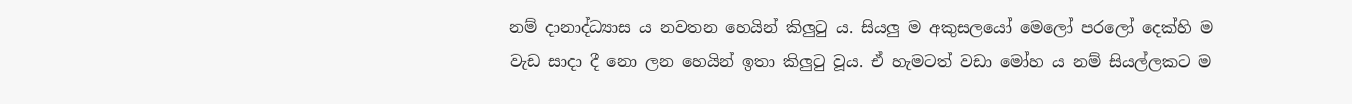නම් දානාද්ධ්‍යාස ය නවතන හෙයින් කිලුටු ය. සියලු ම අකුසලයෝ මෙලෝ පරලෝ දෙක්හි ම වැඩ සාදා දී නො ලන හෙයින් ඉතා කිලුටු වූය. ඒ හැමටත් වඩා මෝහ ය නම් සියල්ලකට ම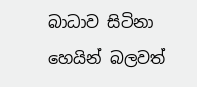බාධාව සිටිනා හෙයින් බලවත්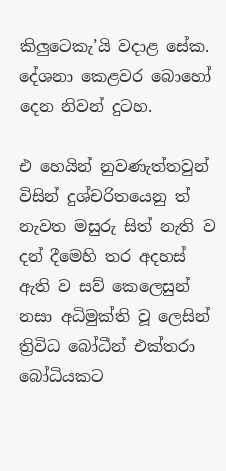කිලුටෙකැ’යි වදාළ සේක. දේශනා කෙළවර බොහෝ දෙන නිවන් දුටහ.

එ හෙයින් නුවණැත්තවුන් විසින් දුශ්චරිතයෙනු ත් නැවත මසුරු සිත් නැති ව දන් දීමෙහි තර අදහස් ඇති ව සව් කෙලෙසුන් නසා අධිමුක්ති වූ ලෙසින් ත්‍රිවිධ බෝධීන් එක්තරා බෝධියකට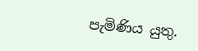පැමිණිය යුතු.